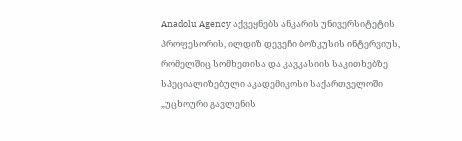Anadolu Agency აქვეყნებს ანკარის უნივერსიტეტის პროფესორის, ილდიზ დევეჩი ბოზკუსის ინტერვიუს, რომელშიც სომხეთისა და კავკასიის საკითხებზე სპეციალიზებული აკადემიკოსი საქართველოში „უცხოური გავლენის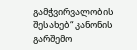გამჭვირვალობის შესახებ“ კანონის გარშემო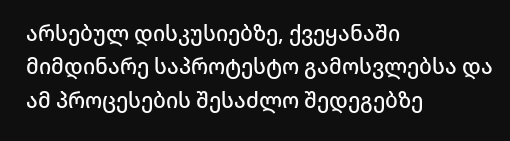არსებულ დისკუსიებზე, ქვეყანაში მიმდინარე საპროტესტო გამოსვლებსა და ამ პროცესების შესაძლო შედეგებზე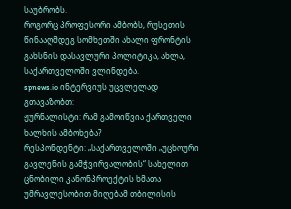საუბრობს.
როგორც პროფესორი ამბობს, რუსეთის წინააღმდეგ სომხეთში ახალი ფრონტის გახსნის დასავლური პოლიტიკა, ახლა, საქართველოში ვლინდება.
spnews.io ინტერვიუს უცვლელად გთავაზობთ:
ჟურნალისტი: რამ გამოიწვია ქართველი ხალხის ამბოხება?
რესპონდენტი: „საქართველოში „უცხოური გავლენის გამჭვირვალობის“ სახელით ცნობილი კანონპროექტის ხმათა უმრავლესობით მიღებამ თბილისის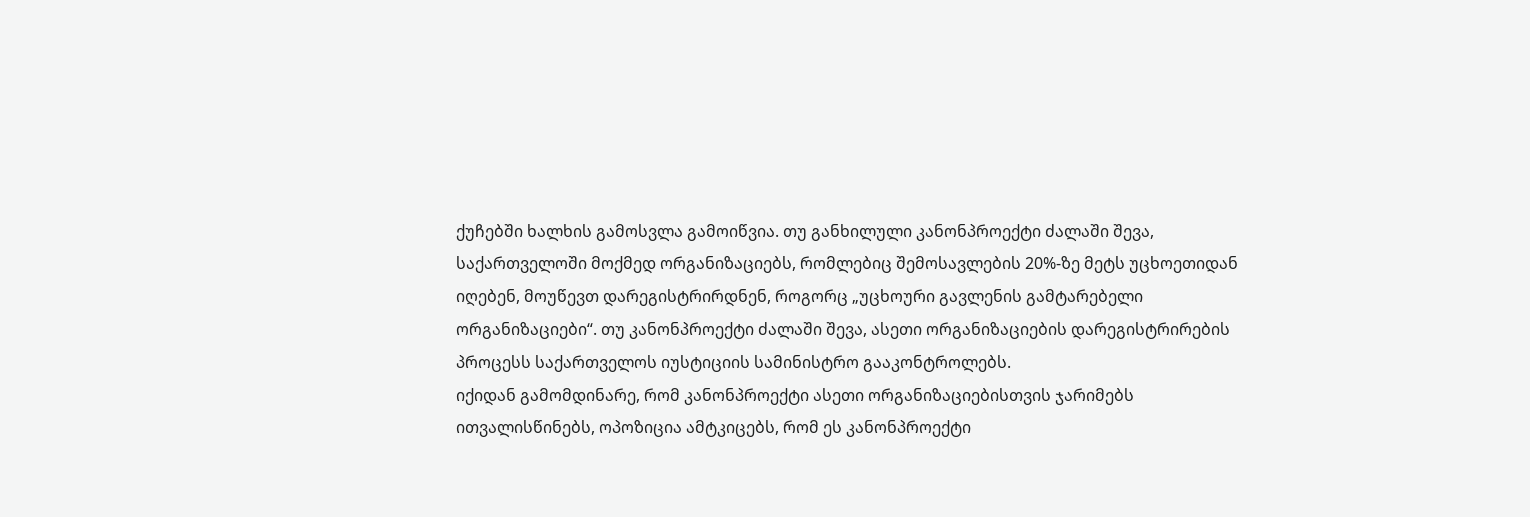ქუჩებში ხალხის გამოსვლა გამოიწვია. თუ განხილული კანონპროექტი ძალაში შევა, საქართველოში მოქმედ ორგანიზაციებს, რომლებიც შემოსავლების 20%-ზე მეტს უცხოეთიდან იღებენ, მოუწევთ დარეგისტრირდნენ, როგორც „უცხოური გავლენის გამტარებელი ორგანიზაციები“. თუ კანონპროექტი ძალაში შევა, ასეთი ორგანიზაციების დარეგისტრირების პროცესს საქართველოს იუსტიციის სამინისტრო გააკონტროლებს.
იქიდან გამომდინარე, რომ კანონპროექტი ასეთი ორგანიზაციებისთვის ჯარიმებს ითვალისწინებს, ოპოზიცია ამტკიცებს, რომ ეს კანონპროექტი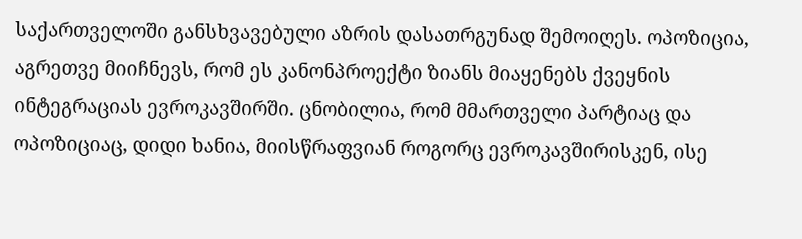საქართველოში განსხვავებული აზრის დასათრგუნად შემოიღეს. ოპოზიცია, აგრეთვე მიიჩნევს, რომ ეს კანონპროექტი ზიანს მიაყენებს ქვეყნის ინტეგრაციას ევროკავშირში. ცნობილია, რომ მმართველი პარტიაც და ოპოზიციაც, დიდი ხანია, მიისწრაფვიან როგორც ევროკავშირისკენ, ისე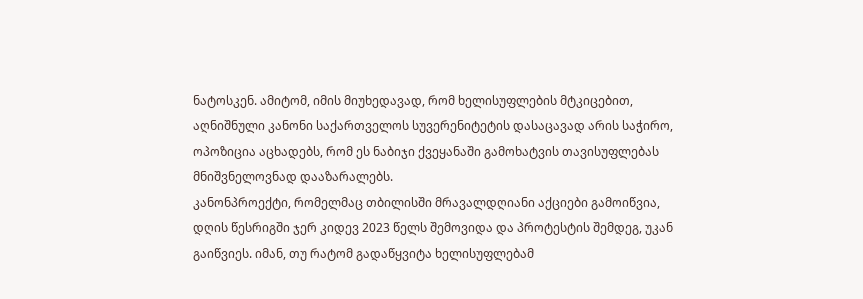ნატოსკენ. ამიტომ, იმის მიუხედავად, რომ ხელისუფლების მტკიცებით, აღნიშნული კანონი საქართველოს სუვერენიტეტის დასაცავად არის საჭირო, ოპოზიცია აცხადებს, რომ ეს ნაბიჯი ქვეყანაში გამოხატვის თავისუფლებას მნიშვნელოვნად დააზარალებს.
კანონპროექტი, რომელმაც თბილისში მრავალდღიანი აქციები გამოიწვია, დღის წესრიგში ჯერ კიდევ 2023 წელს შემოვიდა და პროტესტის შემდეგ, უკან გაიწვიეს. იმან, თუ რატომ გადაწყვიტა ხელისუფლებამ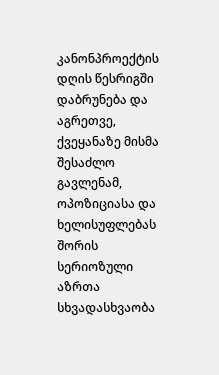კანონპროექტის დღის წესრიგში დაბრუნება და აგრეთვე, ქვეყანაზე მისმა შესაძლო გავლენამ, ოპოზიციასა და ხელისუფლებას შორის სერიოზული აზრთა სხვადასხვაობა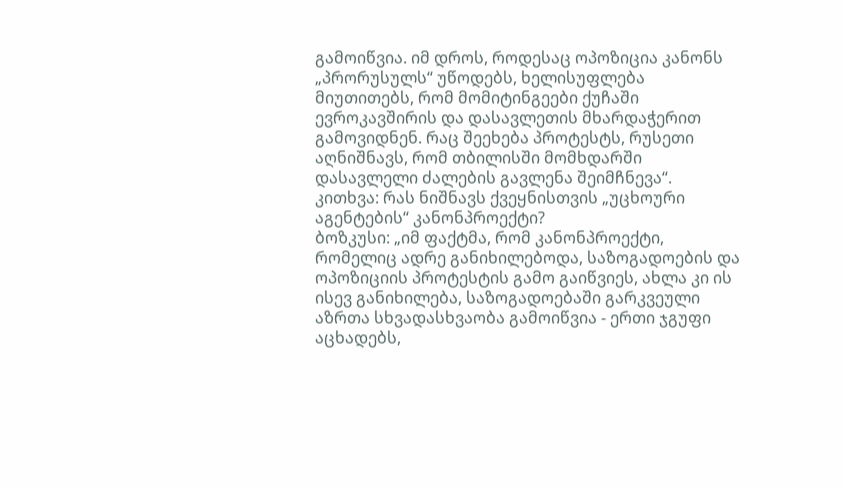გამოიწვია. იმ დროს, როდესაც ოპოზიცია კანონს „პრორუსულს“ უწოდებს, ხელისუფლება მიუთითებს, რომ მომიტინგეები ქუჩაში ევროკავშირის და დასავლეთის მხარდაჭერით გამოვიდნენ. რაც შეეხება პროტესტს, რუსეთი აღნიშნავს, რომ თბილისში მომხდარში დასავლელი ძალების გავლენა შეიმჩნევა“.
კითხვა: რას ნიშნავს ქვეყნისთვის „უცხოური აგენტების“ კანონპროექტი?
ბოზკუსი: „იმ ფაქტმა, რომ კანონპროექტი, რომელიც ადრე განიხილებოდა, საზოგადოების და ოპოზიციის პროტესტის გამო გაიწვიეს, ახლა კი ის ისევ განიხილება, საზოგადოებაში გარკვეული აზრთა სხვადასხვაობა გამოიწვია - ერთი ჯგუფი აცხადებს,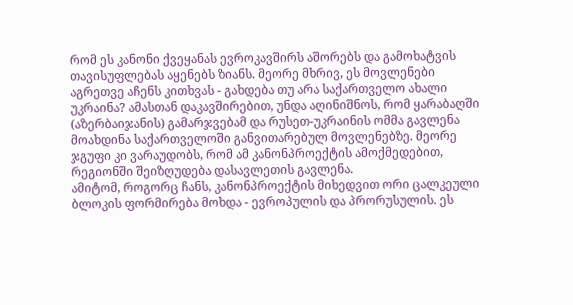რომ ეს კანონი ქვეყანას ევროკავშირს აშორებს და გამოხატვის თავისუფლებას აყენებს ზიანს. მეორე მხრივ, ეს მოვლენები აგრეთვე აჩენს კითხვას - გახდება თუ არა საქართველო ახალი უკრაინა? ამასთან დაკავშირებით, უნდა აღინიშნოს, რომ ყარაბაღში (აზერბაიჯანის) გამარჯვებამ და რუსეთ-უკრაინის ომმა გავლენა მოახდინა საქართველოში განვითარებულ მოვლენებზე. მეორე ჯგუფი კი ვარაუდობს, რომ ამ კანონპროექტის ამოქმედებით, რეგიონში შეიზღუდება დასავლეთის გავლენა.
ამიტომ, როგორც ჩანს, კანონპროექტის მიხედვით ორი ცალკეული ბლოკის ფორმირება მოხდა - ევროპულის და პრორუსულის. ეს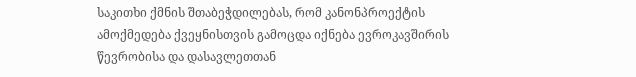საკითხი ქმნის შთაბეჭდილებას, რომ კანონპროექტის ამოქმედება ქვეყნისთვის გამოცდა იქნება ევროკავშირის წევრობისა და დასავლეთთან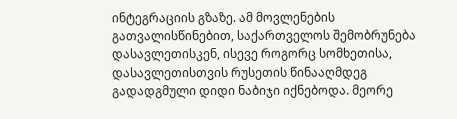ინტეგრაციის გზაზე. ამ მოვლენების გათვალისწინებით, საქართველოს შემობრუნება დასავლეთისკენ, ისევე როგორც სომხეთისა, დასავლეთისთვის რუსეთის წინააღმდეგ გადადგმული დიდი ნაბიჯი იქნებოდა. მეორე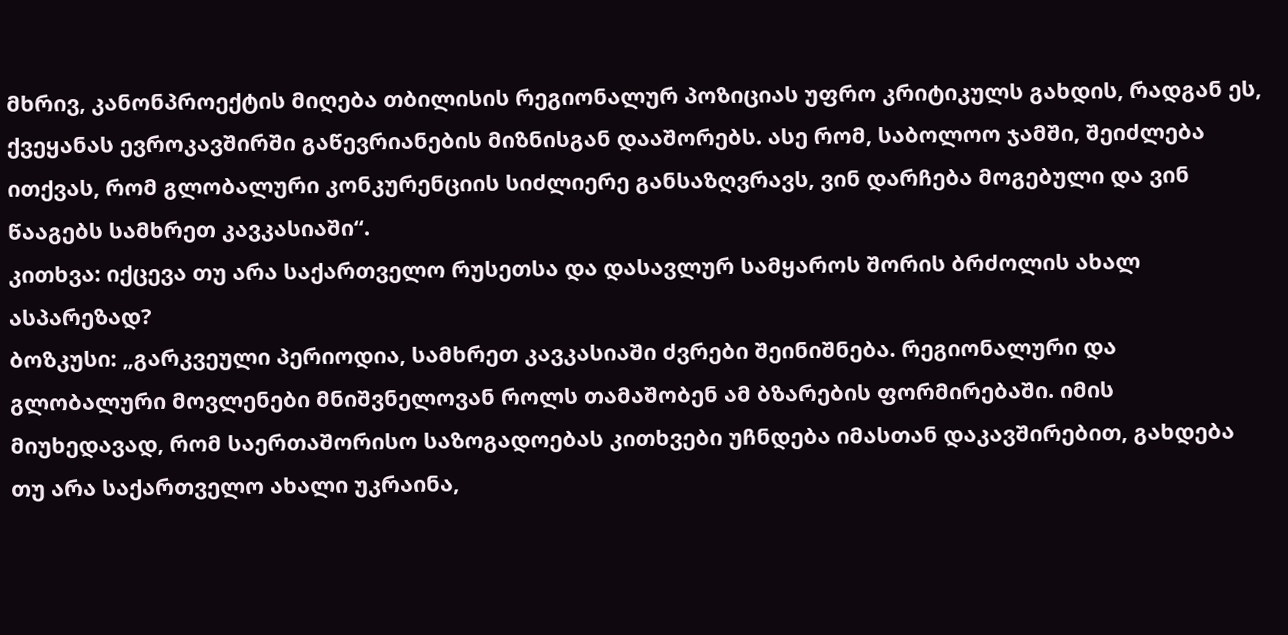მხრივ, კანონპროექტის მიღება თბილისის რეგიონალურ პოზიციას უფრო კრიტიკულს გახდის, რადგან ეს, ქვეყანას ევროკავშირში გაწევრიანების მიზნისგან დააშორებს. ასე რომ, საბოლოო ჯამში, შეიძლება ითქვას, რომ გლობალური კონკურენციის სიძლიერე განსაზღვრავს, ვინ დარჩება მოგებული და ვინ წააგებს სამხრეთ კავკასიაში“.
კითხვა: იქცევა თუ არა საქართველო რუსეთსა და დასავლურ სამყაროს შორის ბრძოლის ახალ ასპარეზად?
ბოზკუსი: „გარკვეული პერიოდია, სამხრეთ კავკასიაში ძვრები შეინიშნება. რეგიონალური და გლობალური მოვლენები მნიშვნელოვან როლს თამაშობენ ამ ბზარების ფორმირებაში. იმის მიუხედავად, რომ საერთაშორისო საზოგადოებას კითხვები უჩნდება იმასთან დაკავშირებით, გახდება თუ არა საქართველო ახალი უკრაინა,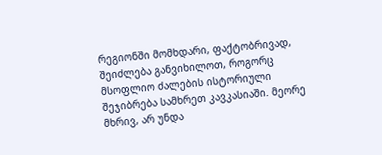რეგიონში მომხდარი, ფაქტობრივად, შეიძლება განვიხილოთ, როგორც მსოფლიო ძალების ისტორიული შეჯიბრება სამხრეთ კავკასიაში. მეორე მხრივ, არ უნდა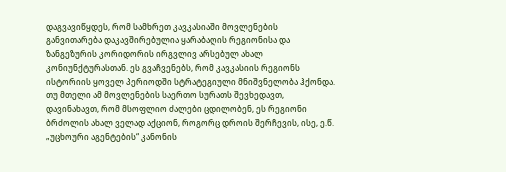დაგვავიწყდეს, რომ სამხრეთ კავკასიაში მოვლენების განვითარება დაკავშირებულია ყარაბაღის რეგიონისა და ზანგეზურის კორიდორის ირგვლივ არსებულ ახალ კონიუნქტურასთან. ეს გვაჩვენებს, რომ კავკასიის რეგიონს ისტორიის ყოველ პერიოდში სტრატეგიული მნიშვნელობა ჰქონდა.
თუ მთელი ამ მოვლენების საერთო სურათს შევხედავთ, დავინახავთ, რომ მსოფლიო ძალები ცდილობენ, ეს რეგიონი ბრძოლის ახალ ველად აქციონ, როგორც დროის შერჩევის, ისე, ე.წ. „უცხოური აგენტების“ კანონის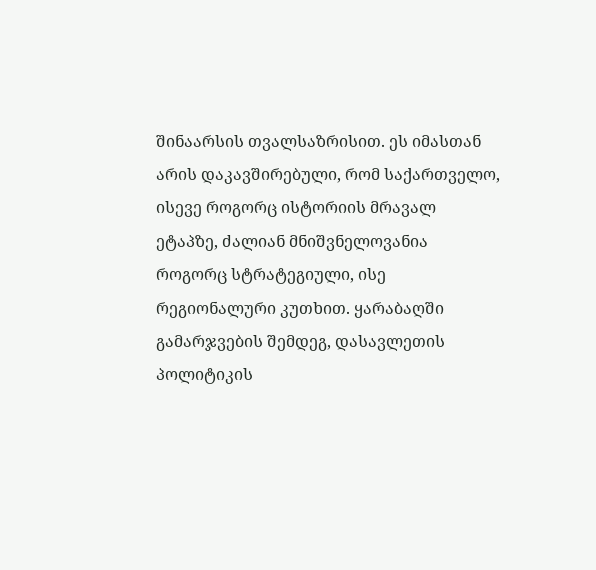შინაარსის თვალსაზრისით. ეს იმასთან არის დაკავშირებული, რომ საქართველო, ისევე როგორც ისტორიის მრავალ ეტაპზე, ძალიან მნიშვნელოვანია როგორც სტრატეგიული, ისე რეგიონალური კუთხით. ყარაბაღში გამარჯვების შემდეგ, დასავლეთის პოლიტიკის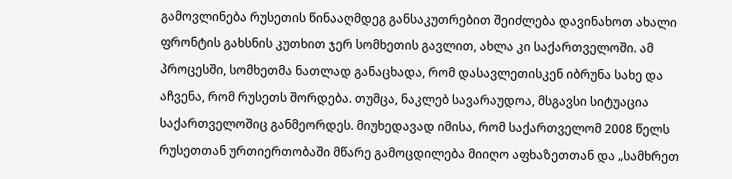გამოვლინება რუსეთის წინააღმდეგ განსაკუთრებით შეიძლება დავინახოთ ახალი ფრონტის გახსნის კუთხით ჯერ სომხეთის გავლით, ახლა კი საქართველოში. ამ პროცესში, სომხეთმა ნათლად განაცხადა, რომ დასავლეთისკენ იბრუნა სახე და აჩვენა, რომ რუსეთს შორდება. თუმცა, ნაკლებ სავარაუდოა, მსგავსი სიტუაცია საქართველოშიც განმეორდეს. მიუხედავად იმისა, რომ საქართველომ 2008 წელს რუსეთთან ურთიერთობაში მწარე გამოცდილება მიიღო აფხაზეთთან და „სამხრეთ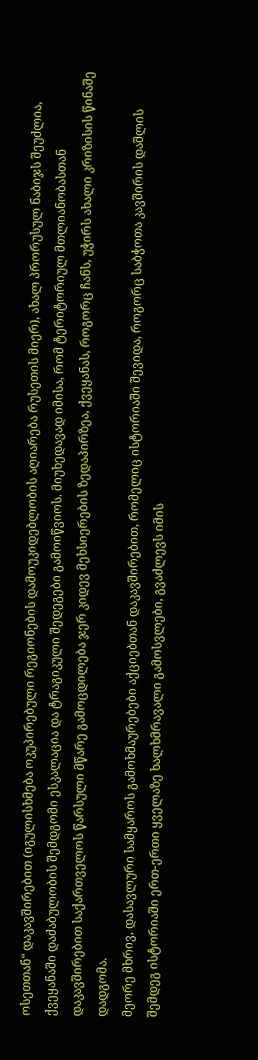ოსეთთან“ დაკავშირებით (იგულისხმება ოკუპირებული რეგიონების დამოუკიდებლობის აღიარება რუსეთის მიერ), ახალ პრორუსულ ნაბიჯს შეუძლია, ქვეყანაში დაძაბულობის შემდგომი ესკალაცია და ტრაგიკული შედეგები გამოიწვიოს. მიუხედავად იმისა, რომ ტერიტორიულ მთლიანობასთან დაკავშირებით საქართველოს წარსული მწარე გამოცდილება ჯერ კიდევ მეხსიერების ზედაპირზეა, ქვეყანას, როგორც ჩანს, უჭირს ახალი კრიზისის წინაშე დადგომა.
მეორე მხრივ, დასავლური სამყაროს გამოხმაურებები აქციებთან დაკავშირებით, რომელიც ისტორიაში შევიდა, როგორც საბჭოთა კავშირის დაშლის შემდეგ ისტორიაში ერთ-ერთი ყველაზე ხალხმრავალი გამოსვლები, გვაძლევს იმის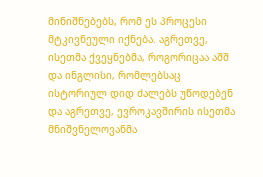მინიშნებებს, რომ ეს პროცესი მტკივნეული იქნება. აგრეთვე, ისეთმა ქვეყნებმა, როგორიცაა აშშ და ინგლისი, რომლებსაც ისტორიულ დიდ ძალებს უწოდებენ და აგრეთვე, ევროკავშირის ისეთმა მნიშვნელოვანმა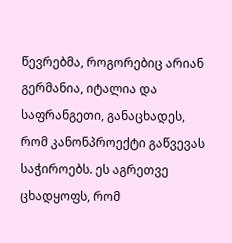წევრებმა, როგორებიც არიან გერმანია, იტალია და საფრანგეთი, განაცხადეს, რომ კანონპროექტი გაწვევას საჭიროებს. ეს აგრეთვე ცხადყოფს, რომ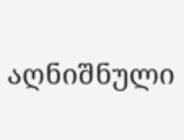აღნიშნული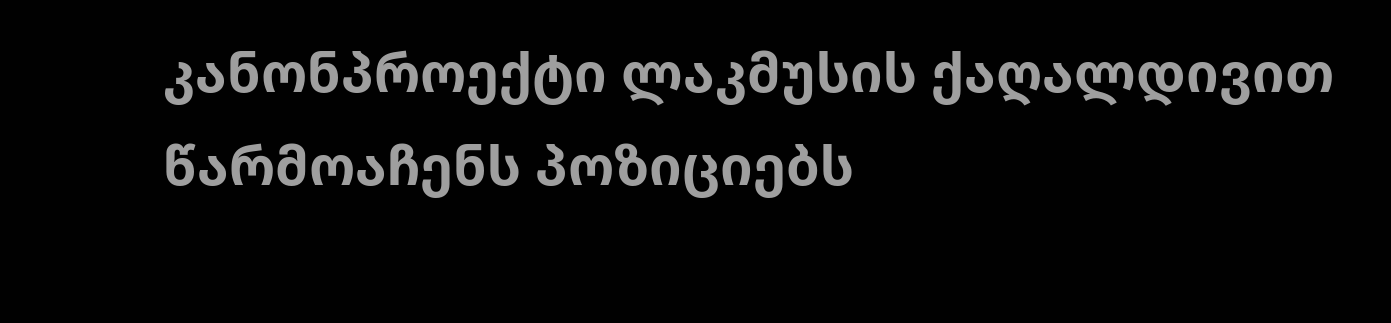კანონპროექტი ლაკმუსის ქაღალდივით წარმოაჩენს პოზიციებს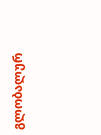გლობალურ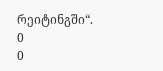რეიტინგში“.
0
0